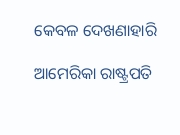କେବଳ ଦେଖଣାହାରି

ଆମେରିକା ରାଷ୍ଟ୍ରପତି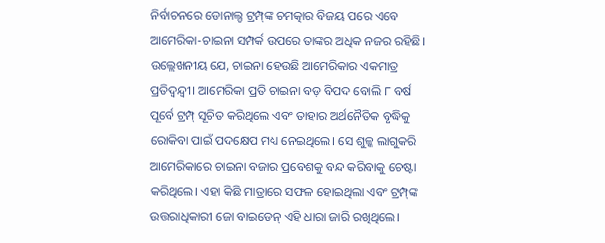ନିର୍ବାଚନରେ ଡୋନାଲ୍ଡ ଟ୍ରମ୍ପ୍‌ଙ୍କ ଚମତ୍କାର ବିଜୟ ପରେ ଏବେ ଆମେରିକା-ଚାଇନା ସମ୍ପର୍କ ଉପରେ ତାଙ୍କର ଅଧିକ ନଜର ରହିଛି। ଉଲ୍ଲେଖନୀୟ ଯେ, ଚାଇନା ହେଉଛି ଆମେରିକାର ଏକମାତ୍ର ପ୍ରତିଦ୍ୱନ୍ଦ୍ୱୀ। ଆମେରିକା ପ୍ରତି ଚାଇନା ବଡ଼ ବିପଦ ବୋଲି ୮ ବର୍ଷ ପୂର୍ବେ ଟ୍ରମ୍ପ୍‌ ସୂଚିତ କରିଥିଲେ ଏବଂ ତାହାର ଅର୍ଥନୈତିକ ବୃଦ୍ଧିକୁ ରୋକିବା ପାଇଁ ପଦକ୍ଷେପ ମଧ୍ୟ ନେଇଥିଲେ। ସେ ଶୁଳ୍କ ଲାଗୁକରି ଆମେରିକାରେ ଚାଇନା ବଜାର ପ୍ରବେଶକୁ ବନ୍ଦ କରିବାକୁ ଚେଷ୍ଟା କରିଥିଲେ। ଏହା କିଛି ମାତ୍ରାରେ ସଫଳ ହୋଇଥିଲା ଏବଂ ଟ୍ରମ୍ପ୍‌ଙ୍କ ଉତ୍ତରାଧିକାରୀ ଜୋ ବାଇଡେନ୍‌ ଏହି ଧାରା ଜାରି ରଖିଥିଲେ।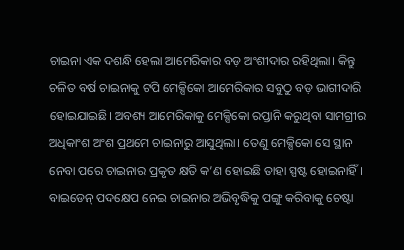ଚାଇନା ଏକ ଦଶନ୍ଧି ହେଲା ଆମେରିକାର ବଡ଼ ଅଂଶୀଦାର ରହିଥିଲା। କିନ୍ତୁ ଚଳିତ ବର୍ଷ ଚାଇନାକୁ ଟପି ମେକ୍ସିକୋ ଆମେରିକାର ସବୁଠୁ ବଡ଼ ଭାଗୀଦାରି ହୋଇଯାଇଛି। ଅବଶ୍ୟ ଆମେରିକାକୁ ମେକ୍ସିକୋ ରପ୍ତାନି କରୁଥିବା ସାମଗ୍ରୀର ଅଧିକାଂଶ ଅଂଶ ପ୍ରଥମେ ଚାଇନାରୁ ଆସୁଥିଲା। ତେଣୁ ମେକ୍ସିକୋ ସେ ସ୍ଥାନ ନେବା ପରେ ଚାଇନାର ପ୍ରକୃତ କ୍ଷତି କ’ଣ ହୋଇଛି ତାହା ସ୍ପଷ୍ଟ ହୋଇନାହିଁ। ବାଇଡେନ୍‌ ପଦକ୍ଷେପ ନେଇ ଚାଇନାର ଅଭିବୃଦ୍ଧିକୁ ପଙ୍ଗୁ କରିବାକୁ ଚେଷ୍ଟା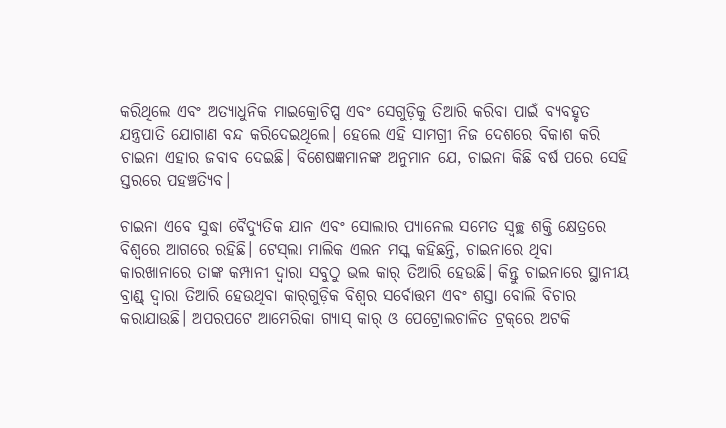କରିଥିଲେ ଏବଂ ଅତ୍ୟାଧୁନିକ ମାଇକ୍ରୋଚିପ୍ସ ଏବଂ ସେଗୁଡ଼ିକୁ ତିଆରି କରିବା ପାଇଁ ବ୍ୟବହୃତ ଯନ୍ତ୍ରପାତି ଯୋଗାଣ ବନ୍ଦ କରିଦେଇଥିଲେ। ହେଲେ ଏହି ସାମଗ୍ରୀ ନିଜ ଦେଶରେ ବିକାଶ କରି ଚାଇନା ଏହାର ଜବାବ ଦେଇଛି। ବିଶେଷଜ୍ଞମାନଙ୍କ ଅନୁମାନ ଯେ, ଚାଇନା କିଛି ବର୍ଷ ପରେ ସେହି ସ୍ତରରେ ପହଞ୍ଚତ୍ୟିବ।

ଚାଇନା ଏବେ ସୁଦ୍ଧା ବୈଦ୍ୟୁତିକ ଯାନ ଏବଂ ସୋଲାର ପ୍ୟାନେଲ ସମେତ ସ୍ବଚ୍ଛ ଶକ୍ତି କ୍ଷେତ୍ରରେ ବିଶ୍ୱରେ ଆଗରେ ରହିଛି। ଟେସ୍‌ଲା ମାଲିକ ଏଲନ ମସ୍କ କହିଛନ୍ତି, ଚାଇନାରେ ଥିବା କାରଖାନାରେ ତାଙ୍କ କମ୍ପାନୀ ଦ୍ୱାରା ସବୁଠୁ ଭଲ କାର୍‌ ତିଆରି ହେଉଛି। କିନ୍ତୁ ଚାଇନାରେ ସ୍ଥାନୀୟ ବ୍ରାଣ୍ଡ୍‌ ଦ୍ୱାରା ତିଆରି ହେଉଥିବା କାର୍‌ଗୁଡ଼ିକ ବିଶ୍ୱର ସର୍ବୋତ୍ତମ ଏବଂ ଶସ୍ତା ବୋଲି ବିଚାର କରାଯାଉଛି। ଅପରପଟେ ଆମେରିକା ଗ୍ୟାସ୍‌ କାର୍‌ ଓ ପେଟ୍ରୋଲଚାଳିତ ଟ୍ରକ୍‌ରେ ଅଟକି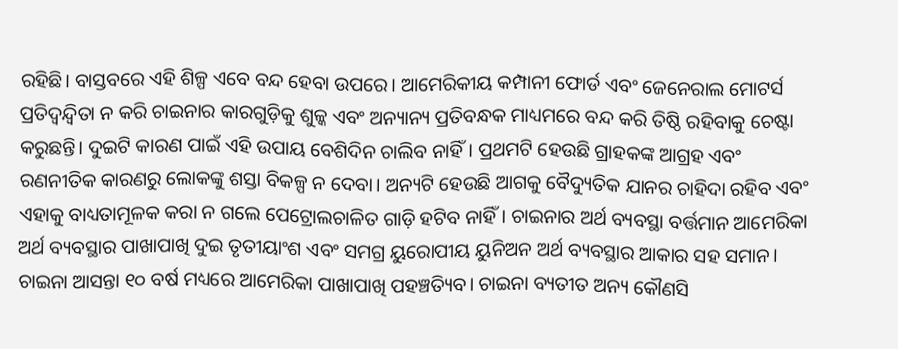ରହିଛି। ବାସ୍ତବରେ ଏହି ଶିଳ୍ପ ଏବେ ବନ୍ଦ ହେବା ଉପରେ। ଆମେରିକୀୟ କମ୍ପାନୀ ଫୋର୍ଡ ଏବଂ ଜେନେରାଲ ମୋଟର୍ସ ପ୍ରତିଦ୍ୱନ୍ଦ୍ୱିତା ନ କରି ଚାଇନାର କାରଗୁଡ଼ିକୁ ଶୁଳ୍କ ଏବଂ ଅନ୍ୟାନ୍ୟ ପ୍ରତିବନ୍ଧକ ମାଧ୍ୟମରେ ବନ୍ଦ କରି ତିଷ୍ଠି ରହିବାକୁ ଚେଷ୍ଟା କରୁଛନ୍ତି। ଦୁଇଟି କାରଣ ପାଇଁ ଏହି ଉପାୟ ବେଶିଦିନ ଚାଲିବ ନାହିଁ। ପ୍ରଥମଟି ହେଉଛି ଗ୍ରାହକଙ୍କ ଆଗ୍ରହ ଏବଂ ରଣନୀତିକ କାରଣରୁ ଲୋକଙ୍କୁ ଶସ୍ତା ବିକଳ୍ପ ନ ଦେବା। ଅନ୍ୟଟି ହେଉଛି ଆଗକୁ ବୈଦ୍ୟୁତିକ ଯାନର ଚାହିଦା ରହିବ ଏବଂ ଏହାକୁ ବାଧ୍ୟତାମୂଳକ କରା ନ ଗଲେ ପେଟ୍ରୋଲଚାଳିତ ଗାଡ଼ି ହଟିବ ନାହିଁ। ଚାଇନାର ଅର୍ଥ ବ୍ୟବସ୍ଥା ବର୍ତ୍ତମାନ ଆମେରିକା ଅର୍ଥ ବ୍ୟବସ୍ଥାର ପାଖାପାଖି ଦୁଇ ତୃତୀୟାଂଶ ଏବଂ ସମଗ୍ର ୟୁରୋପୀୟ ୟୁନିଅନ ଅର୍ଥ ବ୍ୟବସ୍ଥାର ଆକାର ସହ ସମାନ। ଚାଇନା ଆସନ୍ତା ୧୦ ବର୍ଷ ମଧ୍ୟରେ ଆମେରିକା ପାଖାପାଖି ପହଞ୍ଚତ୍ୟିବ। ଚାଇନା ବ୍ୟତୀତ ଅନ୍ୟ କୌଣସି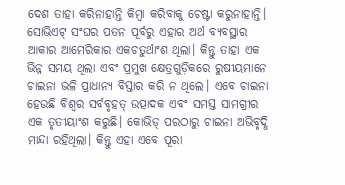ଦେଶ ତାହା କରିନାହାନ୍ତି କିମ୍ବା କରିବାକୁ ଚେଷ୍ଟା କରୁନାହାନ୍ତି। ସୋଭିଏଟ୍‌ ସଂଘର ପତନ ପୂର୍ବରୁ ଏହାର ଅର୍ଥ ବ୍ୟବସ୍ଥାର ଆକାର ଆମେରିକାର ଏକଚତୁର୍ଥାଂଶ ଥିଲା। କିନ୍ତୁ ତାହା ଏକ ଭିନ୍ନ ସମୟ ଥିଲା ଏବଂ ପ୍ରମୁଖ କ୍ଷେତ୍ରଗୁଡ଼ିକରେ ରୁଷୀୟମାନେ ଚାଇନା ଭଳି ପ୍ରାଧାନ୍ୟ ବିସ୍ତାର କରି ନ ଥିଲେ। ଏବେ ଚାଇନା ହେଉଛି ବିଶ୍ୱର ସର୍ବବୃହତ୍‌ ଉତ୍ପାଦକ ଏବଂ ସମସ୍ତ ସାମଗ୍ରୀର ଏକ ତୃତୀୟାଂଶ କରୁଛି। କୋଭିଡ୍‌ ପରଠାରୁ ଚାଇନା ଅଭିବୃଦ୍ଧି ମାନ୍ଦା ରହିଥିଲା। କିନ୍ତୁ ଏହା ଏବେ ପୂରା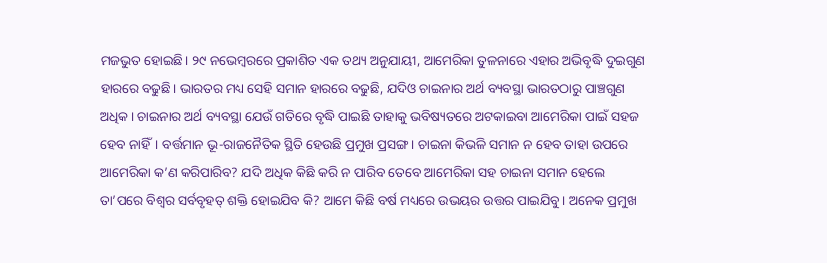ମଜଭୁତ ହୋଇଛି। ୨୯ ନଭେମ୍ବରରେ ପ୍ରକାଶିତ ଏକ ତଥ୍ୟ ଅନୁଯାୟୀ, ଆମେରିକା ତୁଳନାରେ ଏହାର ଅଭିବୃଦ୍ଧି ଦୁଇଗୁଣ ହାରରେ ବଢୁଛି। ଭାରତର ମଧ୍ୟ ସେହି ସମାନ ହାରରେ ବଢୁଛି, ଯଦିଓ ଚାଇନାର ଅର୍ଥ ବ୍ୟବସ୍ଥା ଭାରତଠାରୁ ପାଞ୍ଚଗୁଣ ଅଧିକ। ଚାଇନାର ଅର୍ଥ ବ୍ୟବସ୍ଥା ଯେଉଁ ଗତିରେ ବୃଦ୍ଧି ପାଇଛି ତାହାକୁ ଭବିଷ୍ୟତରେ ଅଟକାଇବା ଆମେରିକା ପାଇଁ ସହଜ ହେବ ନାହିଁ। ବର୍ତ୍ତମାନ ଭୂ-ରାଜନୈତିକ ସ୍ଥିତି ହେଉଛି ପ୍ରମୁଖ ପ୍ରସଙ୍ଗ। ଚାଇନା କିଭଳି ସମାନ ନ ହେବ ତାହା ଉପରେ ଆମେରିକା କ’ଣ କରିପାରିବ? ଯଦି ଅଧିକ କିଛି କରି ନ ପାରିବ ତେବେ ଆମେରିକା ସହ ଚାଇନା ସମାନ ହେଲେ ତା’ପରେ ବିଶ୍ୱର ସର୍ବବୃହତ୍‌ ଶକ୍ତି ହୋଇଯିବ କି? ଆମେ କିଛି ବର୍ଷ ମଧ୍ୟରେ ଉଭୟର ଉତ୍ତର ପାଇଯିବୁ। ଅନେକ ପ୍ରମୁଖ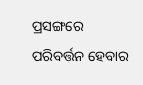ପ୍ରସଙ୍ଗରେ ପରିବର୍ତ୍ତନ ହେବାର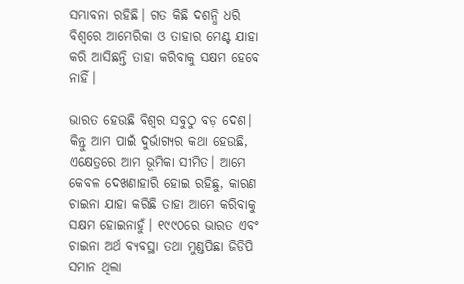ସମ୍ଭାବନା ରହିଛି। ଗତ କିଛି ଦଶନ୍ଧି ଧରି ବିଶ୍ୱରେ ଆମେରିକା ଓ ତାହାର ମେଣ୍ଟ ଯାହା କରି ଆସିଛନ୍ତି ତାହା କରିବାକୁ ସକ୍ଷମ ହେବେ ନାହିଁ।

ଭାରତ ହେଉଛି ବିଶ୍ୱର ସବୁଠୁ ବଡ଼ ଦେଶ। କିନ୍ତୁ ଆମ ପାଇଁ ଦୁର୍ଭାଗ୍ୟର କଥା ହେଉଛି, ଏକ୍ଷେତ୍ରରେ ଆମ ଭୂମିକା ସୀମିତ। ଆମେ କେବଳ ଦେଖଣାହାରି ହୋଇ ରହିଛୁ, କାରଣ ଚାଇନା ଯାହା କରିଛି ତାହା ଆମେ କରିବାକୁ ସକ୍ଷମ ହୋଇନାହୁଁ। ୧୯୯୦ରେ ଭାରତ ଏବଂ ଚାଇନା ଅର୍ଥ ବ୍ୟବସ୍ଥା ତଥା ମୁଣ୍ଡପିଛା ଜିଡିପି ସମାନ ଥିଲା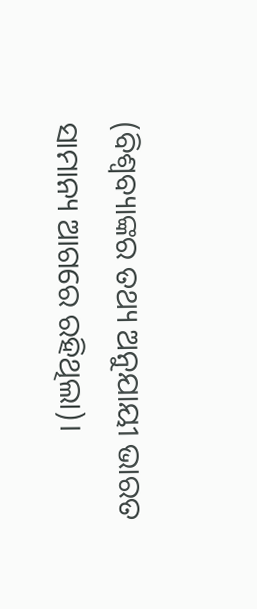(ବିଶ୍ୱବ୍ୟାଙ୍କର ତଥ୍ୟ ଅନୁଯାୟୀ ଭାରତ ସାମାନ୍ୟ ଆଗରେ ରହିଥିଲା)।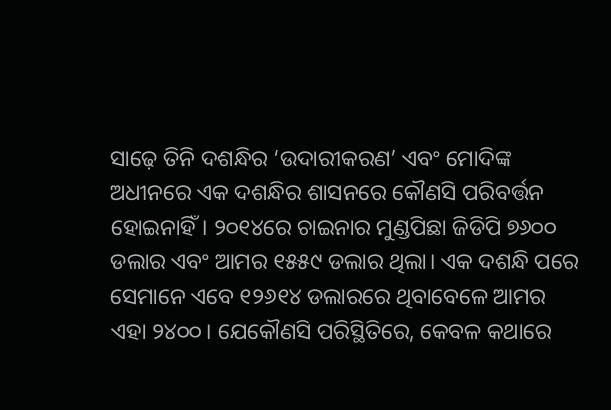ସାଢ଼େ ତିନି ଦଶନ୍ଧିର ‘ଉଦାରୀକରଣ’ ଏବଂ ମୋଦିଙ୍କ ଅଧୀନରେ ଏକ ଦଶନ୍ଧିର ଶାସନରେ କୌଣସି ପରିବର୍ତ୍ତନ ହୋଇନାହିଁ। ୨୦୧୪ରେ ଚାଇନାର ମୁଣ୍ଡପିଛା ଜିଡିପି ୭୬୦୦ ଡଲାର ଏବଂ ଆମର ୧୫୫୯ ଡଲାର ଥିଲା। ଏକ ଦଶନ୍ଧି ପରେ ସେମାନେ ଏବେ ୧୨୬୧୪ ଡଲାରରେ ଥିବାବେଳେ ଆମର ଏହା ୨୪୦୦। ଯେକୌଣସି ପରିସ୍ଥିତିରେ, କେବଳ କଥାରେ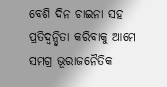ବେଶି ଦିନ ଚାଇନା ସହ ପ୍ରତିଦ୍ୱନ୍ଦ୍ୱିତା କରିବାକୁ ଆମେ ସମଗ୍ର ଭୂରାଜନୈତିକ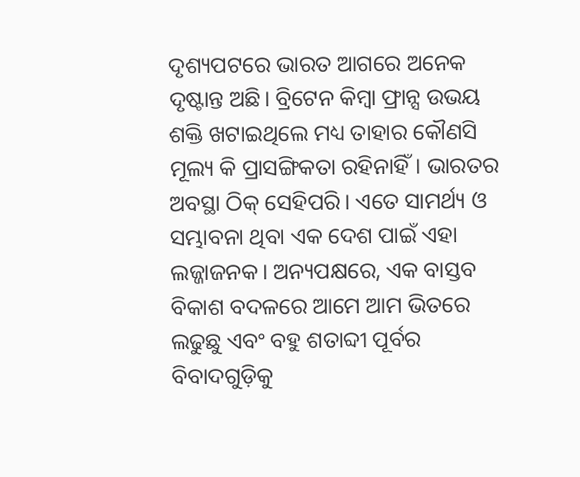ଦୃଶ୍ୟପଟରେ ଭାରତ ଆଗରେ ଅନେକ ଦୃଷ୍ଟାନ୍ତ ଅଛି। ବ୍ରିଟେନ କିମ୍ବା ଫ୍ରାନ୍ସ ଉଭୟ ଶକ୍ତି ଖଟାଇଥିଲେ ମଧ୍ୟ ତାହାର କୌଣସି ମୂଲ୍ୟ କି ପ୍ରାସଙ୍ଗିକତା ରହିନାହିଁ। ଭାରତର ଅବସ୍ଥା ଠିକ୍‌ ସେହିପରି। ଏତେ ସାମର୍ଥ୍ୟ ଓ ସମ୍ଭାବନା ଥିବା ଏକ ଦେଶ ପାଇଁ ଏହା ଲଜ୍ଜାଜନକ। ଅନ୍ୟପକ୍ଷରେ, ଏକ ବାସ୍ତବ ବିକାଶ ବଦଳରେ ଆମେ ଆମ ଭିତରେ ଲଢୁଛୁ ଏବଂ ବହୁ ଶତାବ୍ଦୀ ପୂର୍ବର ବିବାଦଗୁଡ଼ିକୁ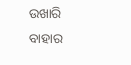ଉଖାରି ବାହାର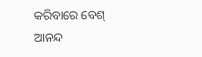କରିବାରେ ବେଶ୍‌ ଆନନ୍ଦ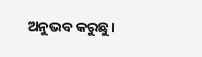ଅନୁଭବ କରୁଛୁ।